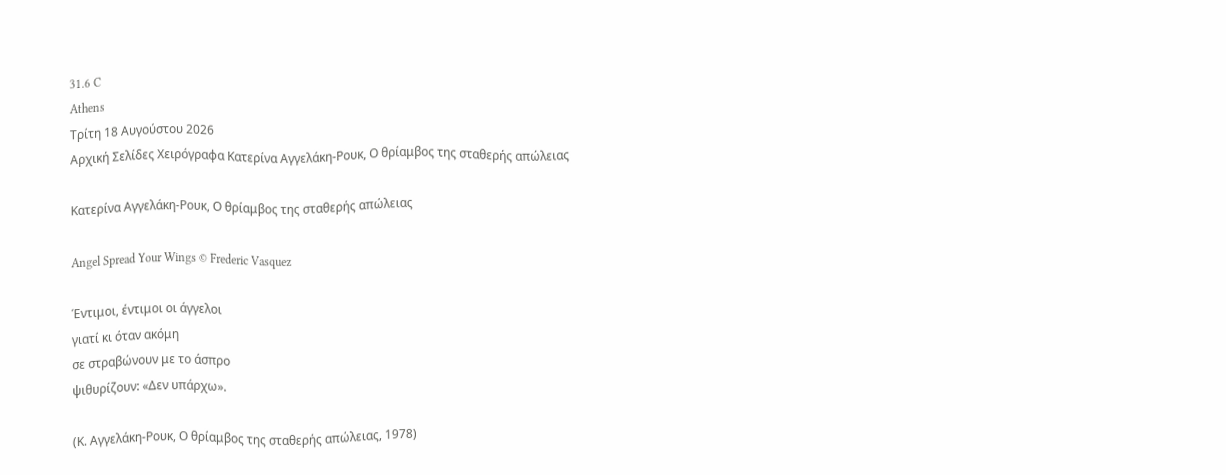31.6 C
Athens
Τρίτη 18 Αυγούστου 2026
Αρχική Σελίδες Χειρόγραφα Κατερίνα Αγγελάκη-Ρουκ, Ο θρίαμβος της σταθερής απώλειας

Κατερίνα Αγγελάκη-Ρουκ, Ο θρίαμβος της σταθερής απώλειας

Angel Spread Your Wings © Frederic Vasquez

Έντιμοι, έντιμοι οι άγγελοι
γιατί κι όταν ακόμη
σε στραβώνουν με το άσπρο
ψιθυρίζουν: «Δεν υπάρχω».

(Κ. Αγγελάκη-Ρουκ, Ο θρίαμβος της σταθερής απώλειας, 1978)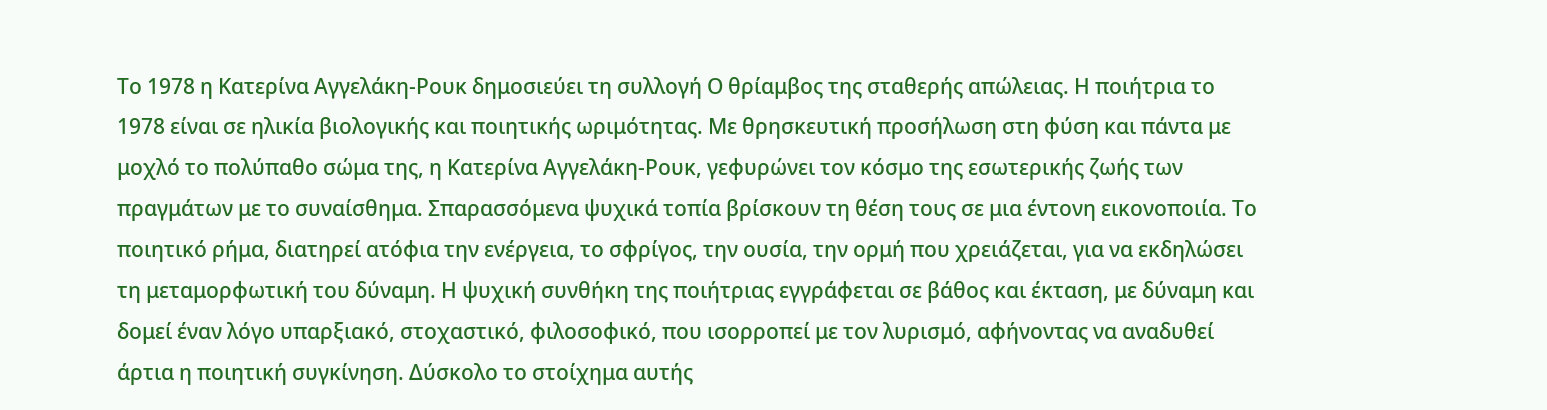Το 1978 η Κατερίνα Αγγελάκη-Ρουκ δημοσιεύει τη συλλογή Ο θρίαμβος της σταθερής απώλειας. Η ποιήτρια το 1978 είναι σε ηλικία βιολογικής και ποιητικής ωριμότητας. Με θρησκευτική προσήλωση στη φύση και πάντα με μοχλό το πολύπαθο σώμα της, η Κατερίνα Αγγελάκη-Ρουκ, γεφυρώνει τον κόσμο της εσωτερικής ζωής των πραγμάτων με το συναίσθημα. Σπαρασσόμενα ψυχικά τοπία βρίσκουν τη θέση τους σε μια έντονη εικονοποιία. Το ποιητικό ρήμα, διατηρεί ατόφια την ενέργεια, το σφρίγος, την ουσία, την ορμή που χρειάζεται, για να εκδηλώσει τη μεταμορφωτική του δύναμη. Η ψυχική συνθήκη της ποιήτριας εγγράφεται σε βάθος και έκταση, με δύναμη και δομεί έναν λόγο υπαρξιακό, στοχαστικό, φιλοσοφικό, που ισορροπεί με τον λυρισμό, αφήνοντας να αναδυθεί άρτια η ποιητική συγκίνηση. Δύσκολο το στοίχημα αυτής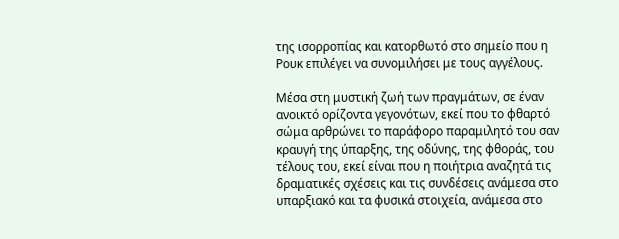της ισορροπίας και κατορθωτό στο σημείο που η Ρουκ επιλέγει να συνομιλήσει με τους αγγέλους.

Μέσα στη μυστική ζωή των πραγμάτων, σε έναν ανοικτό ορίζοντα γεγονότων, εκεί που το φθαρτό σώμα αρθρώνει το παράφορο παραμιλητό του σαν κραυγή της ύπαρξης, της οδύνης, της φθοράς, του τέλους του, εκεί είναι που η ποιήτρια αναζητά τις δραματικές σχέσεις και τις συνδέσεις ανάμεσα στο υπαρξιακό και τα φυσικά στοιχεία, ανάμεσα στο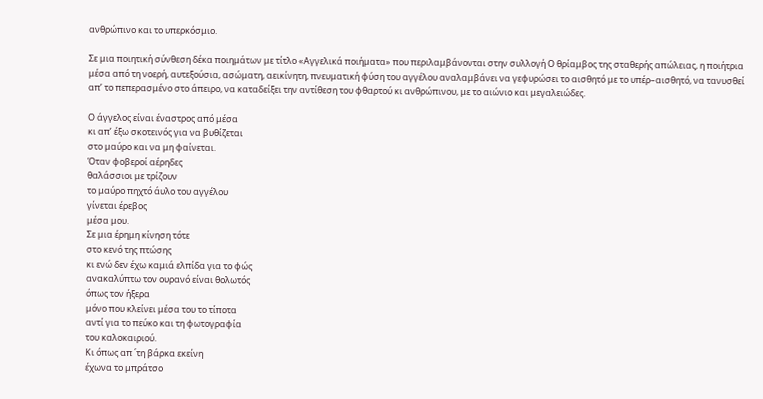ανθρώπινο και το υπερκόσμιο.

Σε μια ποιητική σύνθεση δέκα ποιημάτων με τίτλο «Αγγελικά ποιήματα» που περιλαμβάνονται στην συλλογή Ο θρίαμβος της σταθερής απώλειας, η ποιήτρια μέσα από τη νοερή, αυτεξούσια, ασώματη, αεικίνητη, πνευματική φύση του αγγέλου αναλαμβάνει να γεφυρώσει το αισθητό με το υπέρ–αισθητό, να τανυσθεί απ’ το πεπερασμένο στο άπειρο, να καταδείξει την αντίθεση του φθαρτού κι ανθρώπινου, με το αιώνιο και μεγαλειώδες.

Ο άγγελος είναι έναστρος από μέσα
κι απ’ έξω σκοτεινός για να βυθίζεται
στο μαύρο και να μη φαίνεται.
Όταν φοβεροί αέρηδες
θαλάσσιοι με τρίζουν
το μαύρο πηχτό άυλο του αγγέλου
γίνεται έρεβος
μέσα μου.
Σε μια έρημη κίνηση τότε
στο κενό της πτώσης
κι ενώ δεν έχω καμιά ελπίδα για το φώς
ανακαλύπτω τον ουρανό είναι θολωτός
όπως τον ήξερα
μόνο που κλείνει μέσα του το τίποτα
αντί για το πεύκο και τη φωτογραφία
του καλοκαιριού.
Κι όπως απ ΄τη βάρκα εκείνη
έχωνα το μπράτσο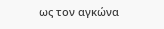ως τον αγκώνα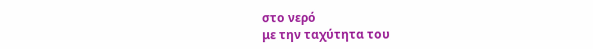στο νερό
με την ταχύτητα του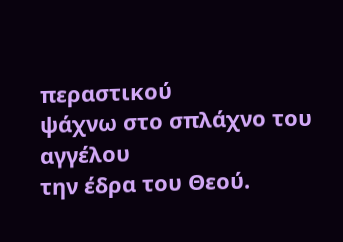περαστικού
ψάχνω στο σπλάχνο του αγγέλου
την έδρα του Θεού.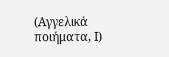(Αγγελικά ποιήματα, Ι)